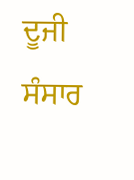ਦੂਜੀ ਸੰਸਾਰ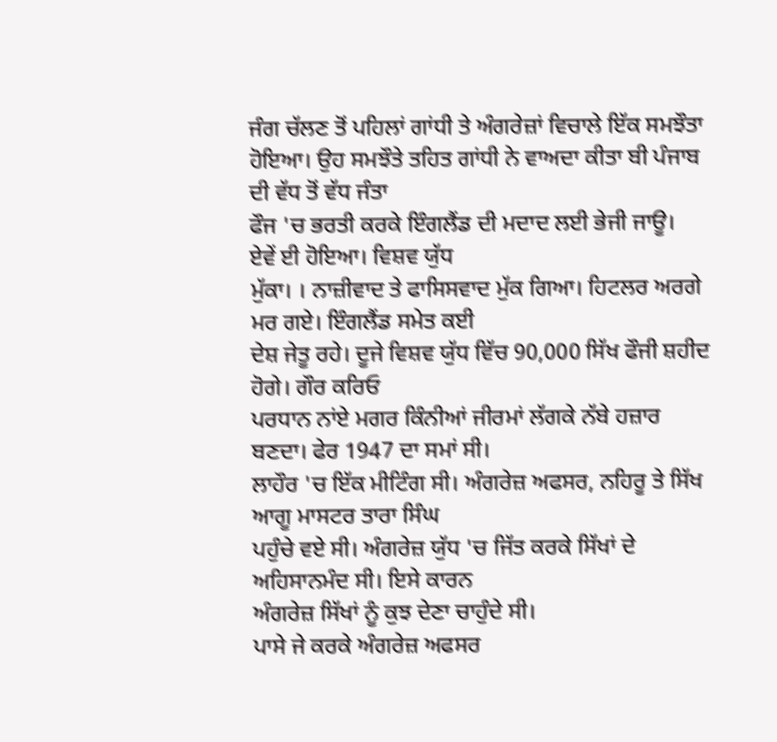ਜੰਗ ਚੱਲਣ ਤੋਂ ਪਹਿਲਾਂ ਗਾਂਧੀ ਤੇ ਅੰਗਰੇਜ਼ਾਂ ਵਿਚਾਲੇ ਇੱਕ ਸਮਝੌਤਾ
ਹੋਇਆ। ਉਹ ਸਮਝੌਤੇ ਤਹਿਤ ਗਾਂਧੀ ਨੇ ਵਾਅਦਾ ਕੀਤਾ ਬੀ ਪੰਜਾਬ ਦੀ ਵੱਧ ਤੋਂ ਵੱਧ ਜੰਤਾ
ਫੌਜ 'ਚ ਭਰਤੀ ਕਰਕੇ ਇੰਗਲੈਂਡ ਦੀ ਮਦਾਦ ਲਈ ਭੇਜੀ ਜਾਊ।
ਏਵੇਂ ਈ ਹੋਇਆ। ਵਿਸ਼ਵ ਯੁੱਧ
ਮੁੱਕਾ। । ਨਾਜ਼ੀਵਾਦ ਤੇ ਫਾਸਿਸਵਾਦ ਮੁੱਕ ਗਿਆ। ਹਿਟਲਰ ਅਰਗੇ ਮਰ ਗਏ। ਇੰਗਲੈਂਡ ਸਮੇਤ ਕਈ
ਦੇਸ਼ ਜੇਤੂ ਰਹੇ। ਦੂਜੇ ਵਿਸ਼ਵ ਯੁੱਧ ਵਿੱਚ 90,000 ਸਿੱਖ ਫੌਜੀ ਸ਼ਹੀਦ ਹੋਗੇ। ਗੌਰ ਕਰਿਓ
ਪਰਧਾਨ ਨਾਂਏ ਮਗਰ ਕਿੰਨੀਆਂ ਜੀਰਮਾਂ ਲੱਗਕੇ ਨੱਬੇ ਹਜ਼ਾਰ ਬਣਦਾ। ਫੇਰ 1947 ਦਾ ਸਮਾਂ ਸੀ।
ਲਾਹੌਰ 'ਚ ਇੱਕ ਮੀਟਿੰਗ ਸੀ। ਅੰਗਰੇਜ਼ ਅਫਸਰ, ਨਹਿਰੂ ਤੇ ਸਿੱਖ ਆਗੂ ਮਾਸਟਰ ਤਾਰਾ ਸਿੰਘ
ਪਹੁੰਚੇ ਵਏ ਸੀ। ਅੰਗਰੇਜ਼ ਯੁੱਧ 'ਚ ਜਿੱਤ ਕਰਕੇ ਸਿੱਖਾਂ ਦੇ ਅਹਿਸਾਨਮੰਦ ਸੀ। ਇਸੇ ਕਾਰਨ
ਅੰਗਰੇਜ਼ ਸਿੱਖਾਂ ਨੂੰ ਕੁਝ ਦੇਣਾ ਚਾਹੁੰਦੇ ਸੀ।
ਪਾਸੇ ਜੇ ਕਰਕੇ ਅੰਗਰੇਜ਼ ਅਫਸਰ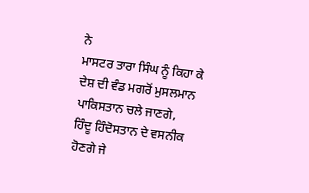ਨੇ
ਮਾਸਟਰ ਤਾਰਾ ਸਿੰਘ ਨੂੰ ਕਿਹਾ ਕੇ ਦੇਸ਼ ਦੀ ਵੰਡ ਮਗਰੋਂ ਮੁਸਲਮਾਨ ਪਾਕਿਸਤਾਨ ਚਲੇ ਜਾਣਗੇ,
ਹਿੰਦੂ ਹਿੰਦੋਸਤਾਨ ਦੇ ਵਸਨੀਕ ਹੋਣਗੇ ਜੇ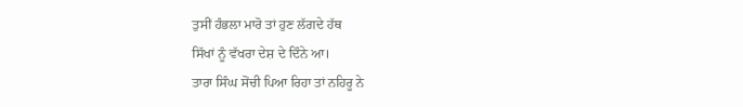ਤੁਸੀਂ ਹੰਭਲਾ ਮਾਰੋ ਤਾਂ ਹੁਣ ਲੱਗਦੇ ਹੱਥ
ਸਿੱਖਾਂ ਨੂੰ ਵੱਖਰਾ ਦੇਸ਼ ਦੇ ਦਿੰਨੇ ਆ।
ਤਾਰਾ ਸਿੰਘ ਸੋਂਚੀ ਪਿਆ ਰਿਹਾ ਤਾਂ ਨਹਿਰੂ ਨੇ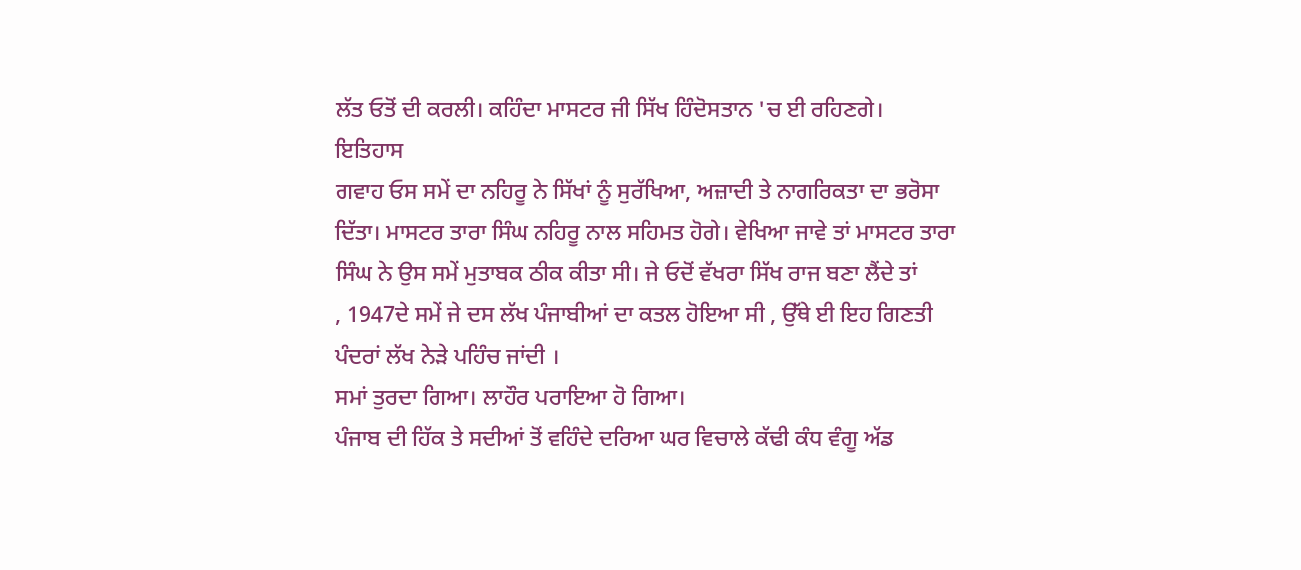ਲੱਤ ਓਤੋਂ ਦੀ ਕਰਲੀ। ਕਹਿੰਦਾ ਮਾਸਟਰ ਜੀ ਸਿੱਖ ਹਿੰਦੋਸਤਾਨ 'ਚ ਈ ਰਹਿਣਗੇ।
ਇਤਿਹਾਸ
ਗਵਾਹ ਓਸ ਸਮੇਂ ਦਾ ਨਹਿਰੂ ਨੇ ਸਿੱਖਾਂ ਨੂੰ ਸੁਰੱਖਿਆ, ਅਜ਼ਾਦੀ ਤੇ ਨਾਗਰਿਕਤਾ ਦਾ ਭਰੋਸਾ
ਦਿੱਤਾ। ਮਾਸਟਰ ਤਾਰਾ ਸਿੰਘ ਨਹਿਰੂ ਨਾਲ ਸਹਿਮਤ ਹੋਗੇ। ਵੇਖਿਆ ਜਾਵੇ ਤਾਂ ਮਾਸਟਰ ਤਾਰਾ
ਸਿੰਘ ਨੇ ਉਸ ਸਮੇਂ ਮੁਤਾਬਕ ਠੀਕ ਕੀਤਾ ਸੀ। ਜੇ ਓਦੋਂ ਵੱਖਰਾ ਸਿੱਖ ਰਾਜ ਬਣਾ ਲੈਂਦੇ ਤਾਂ
, 1947ਦੇ ਸਮੇਂ ਜੇ ਦਸ ਲੱਖ ਪੰਜਾਬੀਆਂ ਦਾ ਕਤਲ ਹੋਇਆ ਸੀ , ਉੱਥੇ ਈ ਇਹ ਗਿਣਤੀ
ਪੰਦਰਾਂ ਲੱਖ ਨੇੜੇ ਪਹਿੰਚ ਜਾਂਦੀ ।
ਸਮਾਂ ਤੁਰਦਾ ਗਿਆ। ਲਾਹੌਰ ਪਰਾਇਆ ਹੋ ਗਿਆ।
ਪੰਜਾਬ ਦੀ ਹਿੱਕ ਤੇ ਸਦੀਆਂ ਤੋਂ ਵਹਿੰਦੇ ਦਰਿਆ ਘਰ ਵਿਚਾਲੇ ਕੱਢੀ ਕੰਧ ਵੰਗੂ ਅੱਡ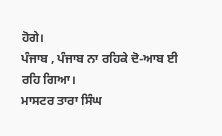ਹੋਗੇ।
ਪੰਜਾਬ , ਪੰਜਾਬ ਨਾ ਰਹਿਕੇ ਦੋ-ਆਬ ਈ ਰਹਿ ਗਿਆ।
ਮਾਸਟਰ ਤਾਰਾ ਸਿੰਘ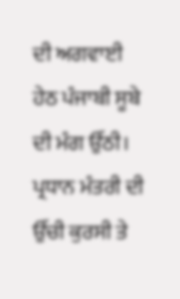ਦੀ ਅਗਵਾਈ
ਹੇਠ ਪੰਜਾਬੀ ਸੂਬੇ ਦੀ ਮੰਗ ਉੱਠੀ। ਪ੍ਰਧਾਨ ਮੰਤਰੀ ਦੀ ਉੱਚੀ ਕੁਰਸੀ ਤੇ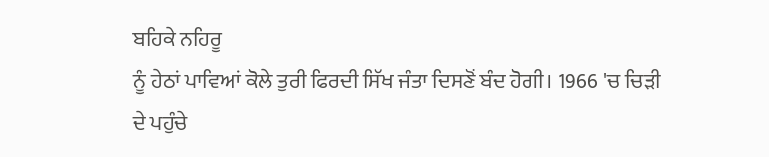ਬਹਿਕੇ ਨਹਿਰੂ
ਨੂੰ ਹੇਠਾਂ ਪਾਵਿਆਂ ਕੋਲੇ ਤੁਰੀ ਫਿਰਦੀ ਸਿੱਖ ਜੰਤਾ ਦਿਸਣੋਂ ਬੰਦ ਹੋਗੀ। 1966 'ਚ ਚਿੜੀ
ਦੇ ਪਹੁੰਚੇ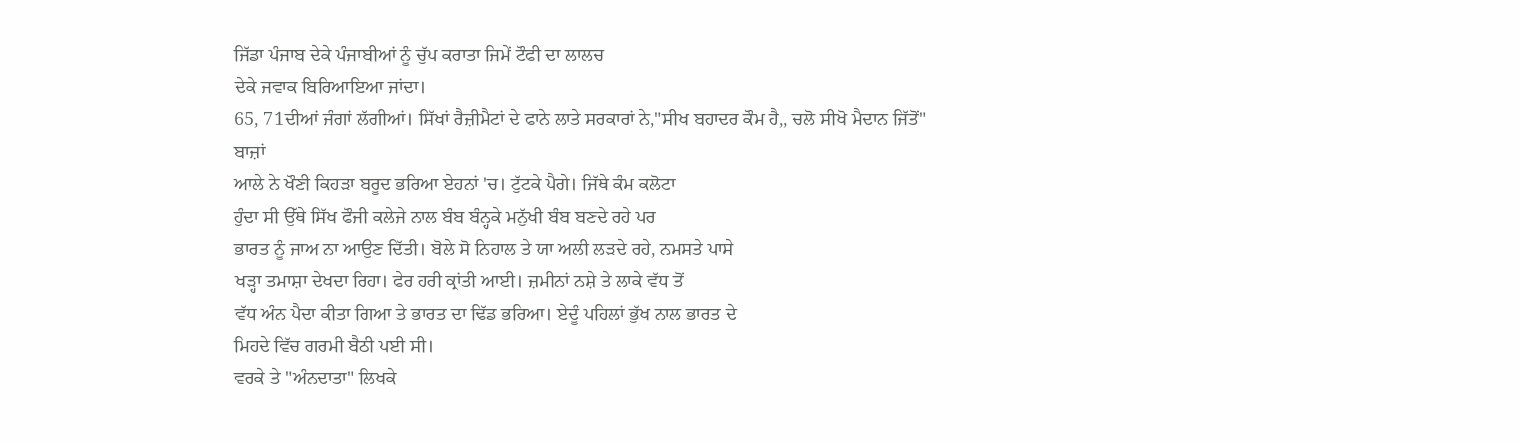ਜਿੱਡਾ ਪੰਜਾਬ ਦੇਕੇ ਪੰਜਾਬੀਆਂ ਨੂੰ ਚੁੱਪ ਕਰਾਤਾ ਜਿਮੇਂ ਟੌਫੀ ਦਾ ਲਾਲਚ
ਦੇਕੇ ਜਵਾਕ ਬਿਰਿਆਇਆ ਜਾਂਦਾ।
65, 71ਦੀਆਂ ਜੰਗਾਂ ਲੱਗੀਆਂ। ਸਿੱਖਾਂ ਰੈਜ਼ੀਮੈਟਾਂ ਦੇ ਫਾਨੇ ਲਾਤੇ ਸਰਕਾਰਾਂ ਨੇ,"ਸੀਖ ਬਹਾਦਰ ਕੌਮ ਹੈ,, ਚਲੋ ਸੀਖੋ ਮੈਦਾਨ ਜਿੱਤੋਂ"
ਬਾਜ਼ਾਂ
ਆਲੇ ਨੇ ਖੌਣੀ ਕਿਹੜਾ ਬਰੂਦ ਭਰਿਆ ਏਹਨਾਂ 'ਚ। ਟੁੱਟਕੇ ਪੈਗੇ। ਜਿੱਥੇ ਕੰਮ ਕਲੋਟਾ
ਹੁੰਦਾ ਸੀ ਉੱਥੇ ਸਿੱਖ ਫੌਜੀ ਕਲੇਜੇ ਨਾਲ ਬੰਬ ਬੰਨ੍ਹਕੇ ਮਨੁੱਖੀ ਬੰਬ ਬਣਦੇ ਰਹੇ ਪਰ
ਭਾਰਤ ਨੂੰ ਜਾਅ ਨਾ ਆਉਣ ਦਿੱਤੀ। ਬੋਲੇ ਸੋ ਨਿਹਾਲ ਤੇ ਯਾ ਅਲੀ ਲੜਦੇ ਰਹੇ, ਨਮਸਤੇ ਪਾਸੇ
ਖੜ੍ਹਾ ਤਮਾਸ਼ਾ ਦੇਖਦਾ ਰਿਹਾ। ਫੇਰ ਹਰੀ ਕ੍ਰਾਂਤੀ ਆਈ। ਜ਼ਮੀਨਾਂ ਨਸ਼ੇ ਤੇ ਲਾਕੇ ਵੱਧ ਤੋਂ
ਵੱਧ ਅੰਨ ਪੈਦਾ ਕੀਤਾ ਗਿਆ ਤੇ ਭਾਰਤ ਦਾ ਢਿੱਡ ਭਰਿਆ। ਏਦੂੰ ਪਹਿਲਾਂ ਭੁੱਖ ਨਾਲ ਭਾਰਤ ਦੇ
ਮਿਹਦੇ ਵਿੱਚ ਗਰਮੀ ਬੈਠੀ ਪਈ ਸੀ।
ਵਰਕੇ ਤੇ "ਅੰਨਦਾਤਾ" ਲਿਖਕੇ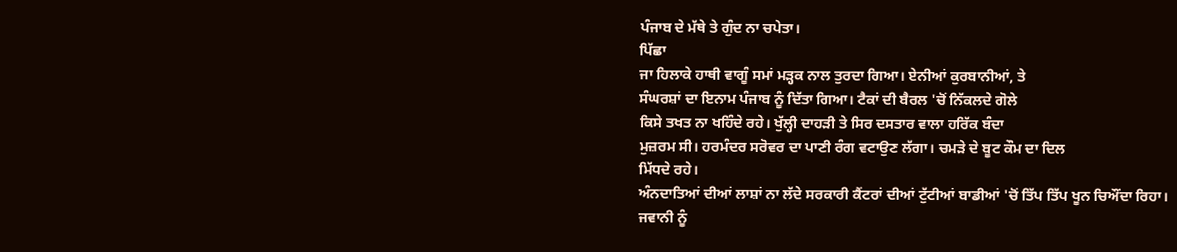ਪੰਜਾਬ ਦੇ ਮੱਥੇ ਤੇ ਗੁੰਦ ਨਾ ਚਪੇਤਾ।
ਪਿੱਛਾ
ਜਾ ਹਿਲਾਕੇ ਹਾਥੀ ਵਾਗੂੰ ਸਮਾਂ ਮੜ੍ਹਕ ਨਾਲ ਤੁਰਦਾ ਗਿਆ। ਏਨੀਆਂ ਕੁਰਬਾਨੀਆਂ, ਤੇ
ਸੰਘਰਸ਼ਾਂ ਦਾ ਇਨਾਮ ਪੰਜਾਬ ਨੂੰ ਦਿੱਤਾ ਗਿਆ। ਟੈਕਾਂ ਦੀ ਬੈਰਲ 'ਚੋਂ ਨਿੱਕਲਦੇ ਗੋਲੇ
ਕਿਸੇ ਤਖਤ ਨਾ ਖਹਿੰਦੇ ਰਹੇ। ਖੁੱਲ੍ਹੀ ਦਾਹੜੀ ਤੇ ਸਿਰ ਦਸਤਾਰ ਵਾਲਾ ਹਰਿੱਕ ਬੰਦਾ
ਮੁਜ਼ਰਮ ਸੀ। ਹਰਮੰਦਰ ਸਰੋਵਰ ਦਾ ਪਾਣੀ ਰੰਗ ਵਟਾਉਣ ਲੱਗਾ। ਚਮੜੇ ਦੇ ਬੂਟ ਕੌਮ ਦਾ ਦਿਲ
ਮਿੱਧਦੇ ਰਹੇ।
ਅੰਨਦਾਤਿਆਂ ਦੀਆਂ ਲਾਸ਼ਾਂ ਨਾ ਲੱਦੇ ਸਰਕਾਰੀ ਕੈਂਟਰਾਂ ਦੀਆਂ ਟੁੱਟੀਆਂ ਬਾਡੀਆਂ 'ਚੋਂ ਤਿੱਪ ਤਿੱਪ ਖੂਨ ਚਿਔਂਦਾ ਰਿਹਾ।
ਜਵਾਨੀ ਨੂੰ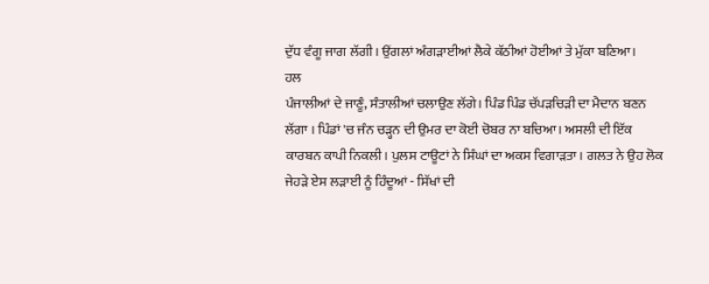ਦੁੱਧ ਵੰਗੂ ਜਾਗ ਲੱਗੀ। ਉਂਗਲਾਂ ਅੰਗੜਾਈਆਂ ਲੈਕੇ ਕੱਠੀਆਂ ਹੋਈਆਂ ਤੇ ਮੁੱਕਾ ਬਣਿਆ।
ਹਲ
ਪੰਜਾਲੀਆਂ ਦੇ ਜਾਣੂੰ, ਸੰਤਾਲੀਆਂ ਚਲਾਉਣ ਲੱਗੇ। ਪਿੰਡ ਪਿੰਡ ਚੱਪੜਚਿੜੀ ਦਾ ਮੈਦਾਨ ਬਣਨ
ਲੱਗਾ । ਪਿੰਡਾਂ 'ਚ ਜੰਨ ਚੜ੍ਹਨ ਦੀ ਉਮਰ ਦਾ ਕੋਈ ਚੋਬਰ ਨਾ ਬਚਿਆ। ਅਸਲੀ ਦੀ ਇੱਕ
ਕਾਰਬਨ ਕਾਪੀ ਨਿਕਲੀ। ਪੁਲਸ ਟਾਊਟਾਂ ਨੇ ਸਿੰਘਾਂ ਦਾ ਅਕਸ ਵਿਗਾੜਤਾ। ਗਲਤ ਨੇ ਉਹ ਲੋਕ
ਜੇਹੜੇ ਏਸ ਲੜਾਈ ਨੂੰ ਹਿੰਦੂਆਂ - ਸਿੱਖਾਂ ਦੀ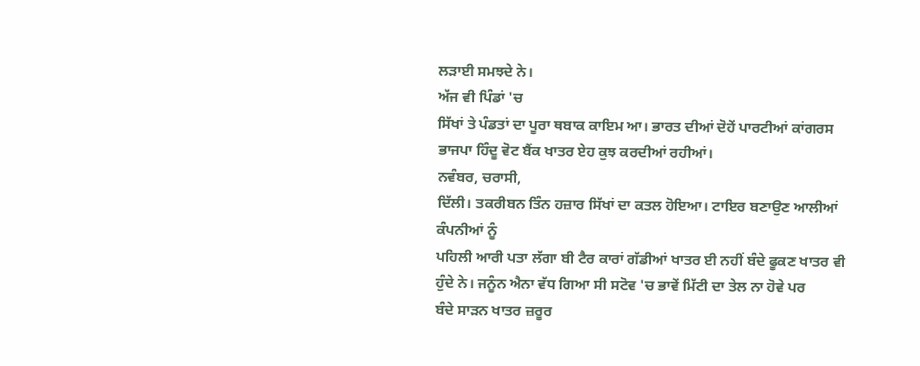ਲੜਾਈ ਸਮਝਦੇ ਨੇ।
ਅੱਜ ਵੀ ਪਿੰਡਾਂ 'ਚ
ਸਿੱਖਾਂ ਤੇ ਪੰਡਤਾਂ ਦਾ ਪੂਰਾ ਥਬਾਕ ਕਾਇਮ ਆ। ਭਾਰਤ ਦੀਆਂ ਦੋਹੇਂ ਪਾਰਟੀਆਂ ਕਾਂਗਰਸ
ਭਾਜਪਾ ਹਿੰਦੂ ਵੋਟ ਬੈਂਕ ਖਾਤਰ ਏਹ ਕੁਝ ਕਰਦੀਆਂ ਰਹੀਆਂ।
ਨਵੰਬਰ, ਚਰਾਸੀ,
ਦਿੱਲੀ। ਤਕਰੀਬਨ ਤਿੰਨ ਹਜ਼ਾਰ ਸਿੱਖਾਂ ਦਾ ਕਤਲ ਹੋਇਆ। ਟਾਇਰ ਬਣਾਉਣ ਆਲੀਆਂ ਕੰਪਨੀਆਂ ਨੂੰ
ਪਹਿਲੀ ਆਰੀ ਪਤਾ ਲੱਗਾ ਬੀ ਟੈਰ ਕਾਰਾਂ ਗੱਡੀਆਂ ਖਾਤਰ ਈ ਨਹੀਂ ਬੰਦੇ ਫੂਕਣ ਖਾਤਰ ਵੀ
ਹੁੰਦੇ ਨੇ। ਜਨੂੰਨ ਐਨਾ ਵੱਧ ਗਿਆ ਸੀ ਸਟੋਵ 'ਚ ਭਾਵੇਂ ਮਿੱਟੀ ਦਾ ਤੇਲ ਨਾ ਹੋਵੇ ਪਰ
ਬੰਦੇ ਸਾੜਨ ਖਾਤਰ ਜ਼ਰੂਰ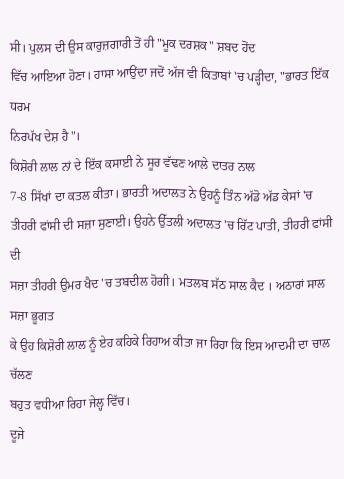ਸੀ। ਪੁਲਸ ਦੀ ਉਸ ਕਾਰੁਜ਼ਗਾਰੀ ਤੋਂ ਹੀ "ਮੂਕ ਦਰਸ਼ਕ" ਸ਼ਬਦ ਹੋਂਦ
ਵਿੱਚ ਆਇਆ ਹੋਣਾ। ਹਾਸਾ ਆਉਂਦਾ ਜਦੋਂ ਅੱਜ ਵੀ ਕਿਤਾਬਾਂ 'ਚ ਪੜ੍ਹੀਦਾ, "ਭਾਰਤ ਇੱਕ ਧਰਮ
ਨਿਰਪੱਖ ਦੇਸ਼ ਹੈ"।
ਕਿਸ਼ੋਰੀ ਲਾਲ ਨਾਂ ਦੇ ਇੱਕ ਕਸਾਈ ਨੇ ਸੂਰ ਵੱਢਣ ਆਲੇ ਦਾਤਰ ਨਾਲ
7-8 ਸਿੱਖਾਂ ਦਾ ਕਤਲ ਕੀਤਾ। ਭਾਰਤੀ ਅਦਾਲਤ ਨੇ ਉਹਨੂੰ ਤਿੰਨ ਅੱਡੋ ਅੱਡ ਕੇਸਾਂ 'ਚ
ਤੀਹਰੀ ਫਾਂਸੀ ਦੀ ਸਜ਼ਾ ਸੁਣਾਈ। ਉਹਨੇ ਉੱਤਲੀ ਅਦਾਲਤ 'ਚ ਰਿੱਟ ਪਾਤੀ, ਤੀਹਰੀ ਫਾਂਸੀ ਦੀ
ਸਜ਼ਾ ਤੀਹਰੀ ਉਮਰ ਖੈਦ 'ਚ ਤਬਦੀਲ ਹੋਗੀ। ਮਤਲਬ ਸੱਠ ਸਾਲ ਕੈਦ । ਅਠਾਰਾਂ ਸਾਲ ਸਜ਼ਾ ਭੂਗਤ
ਕੇ ਉਹ ਕਿਸ਼ੋਰੀ ਲਾਲ ਨੂੰ ਏਹ ਕਹਿਕੇ ਰਿਹਾਅ ਕੀਤਾ ਜਾ ਰਿਹਾ ਕਿ ਇਸ ਆਦਮੀ ਦਾ ਚਾਲ ਚੱਲਣ
ਬਹੁਤ ਵਧੀਆ ਰਿਹਾ ਜੇਲ੍ਹ ਵਿੱਚ।
ਦੂਜੇ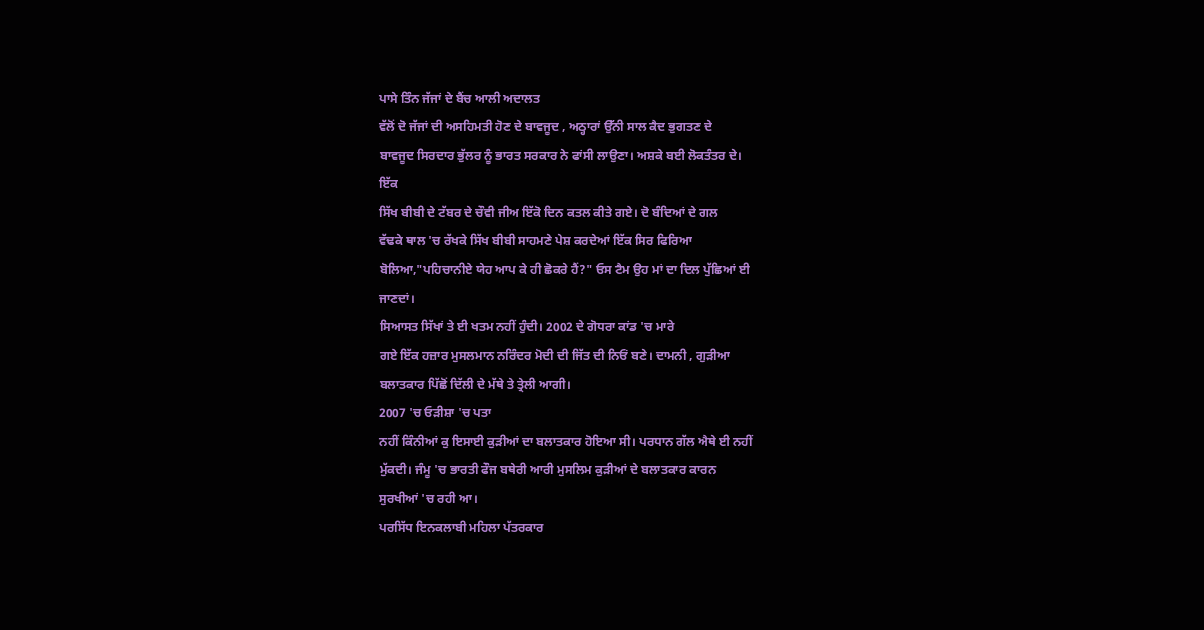ਪਾਸੇ ਤਿੰਨ ਜੱਜਾਂ ਦੇ ਬੈਂਚ ਆਲੀ ਅਦਾਲਤ
ਵੱਲੋਂ ਦੋ ਜੱਜਾਂ ਦੀ ਅਸਹਿਮਤੀ ਹੋਣ ਦੇ ਬਾਵਜੂਦ , ਅਠ੍ਹਾਰਾਂ ਉੱਨੀ ਸਾਲ ਕੈਦ ਭੁਗਤਣ ਦੇ
ਬਾਵਜੂਦ ਸਿਰਦਾਰ ਭੁੱਲਰ ਨੂੰ ਭਾਰਤ ਸਰਕਾਰ ਨੇ ਫਾਂਸੀ ਲਾਉਣਾ। ਅਸ਼ਕੇ ਬਈ ਲੋਕਤੰਤਰ ਦੇ।
ਇੱਕ
ਸਿੱਖ ਬੀਬੀ ਦੇ ਟੱਬਰ ਦੇ ਚੌਵੀ ਜੀਅ ਇੱਕੋ ਦਿਨ ਕਤਲ ਕੀਤੇ ਗਏ। ਦੋ ਬੰਦਿਆਂ ਦੇ ਗਲ
ਵੱਢਕੇ ਥਾਲ 'ਚ ਰੱਖਕੇ ਸਿੱਖ ਬੀਬੀ ਸਾਹਮਣੇ ਪੇਸ਼ ਕਰਦੇਆਂ ਇੱਕ ਸਿਰ ਫਿਰਿਆ
ਬੋਲਿਆ,"ਪਹਿਚਾਨੀਏ ਯੇਹ ਆਪ ਕੇ ਹੀ ਛੋਕਰੇ ਹੈਂ?" ਓਸ ਟੈਮ ਉਹ ਮਾਂ ਦਾ ਦਿਲ ਪੁੱਛਿਆਂ ਈ
ਜਾਣਦਾਂ।
ਸਿਆਸਤ ਸਿੱਖਾਂ ਤੇ ਈ ਖਤਮ ਨਹੀਂ ਹੁੰਦੀ। 2002 ਦੇ ਗੋਧਰਾ ਕਾਂਡ 'ਚ ਮਾਰੇ
ਗਏ ਇੱਕ ਹਜ਼ਾਰ ਮੁਸਲਮਾਨ ਨਰਿੰਦਰ ਮੋਦੀ ਦੀ ਜਿੱਤ ਦੀ ਨਿਓਂ ਬਣੇ। ਦਾਮਨੀ , ਗੁੜੀਆ
ਬਲਾਤਕਾਰ ਪਿੱਛੋਂ ਦਿੱਲੀ ਦੇ ਮੱਥੇ ਤੇ ਤ੍ਰੇਲੀ ਆਗੀ।
2007 'ਚ ਓੜੀਸ਼ਾ 'ਚ ਪਤਾ
ਨਹੀਂ ਕਿੰਨੀਆਂ ਕੁ ਇਸਾਈ ਕੁੜੀਆਂ ਦਾ ਬਲਾਤਕਾਰ ਹੋਇਆ ਸੀ। ਪਰਧਾਨ ਗੱਲ ਐਥੇ ਈ ਨਹੀਂ
ਮੁੱਕਦੀ। ਜੰਮੂ 'ਚ ਭਾਰਤੀ ਫੌਜ ਬਥੇਰੀ ਆਰੀ ਮੁਸਲਿਮ ਕੁੜੀਆਂ ਦੇ ਬਲਾਤਕਾਰ ਕਾਰਨ
ਸੁਰਖੀਆਂ 'ਚ ਰਹੀ ਆ।
ਪਰਸਿੱਧ ਇਨਕਲਾਬੀ ਮਹਿਲਾ ਪੱਤਰਕਾਰ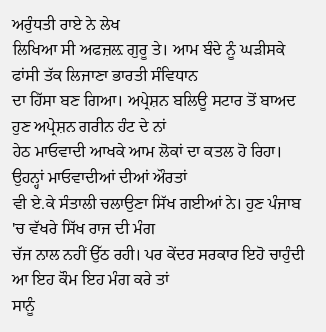ਅਰੁੰਧਤੀ ਰਾਏ ਨੇ ਲੇਖ
ਲਿਖਿਆ ਸੀ ਅਫਜ਼ਲ਼ ਗੁਰੂ ਤੇ। ਆਮ ਬੰਦੇ ਨੂੰ ਘੜੀਸਕੇ ਫਾਂਸੀ ਤੱਕ ਲਿਜਾਣਾ ਭਾਰਤੀ ਸੰਵਿਧਾਨ
ਦਾ ਹਿੱਸਾ ਬਣ ਗਿਆ। ਅਪ੍ਰੇਸ਼ਨ ਬਲਿਊ ਸਟਾਰ ਤੋਂ ਬਾਅਦ ਹੁਣ ਅਪ੍ਰੇਸ਼ਨ ਗਰੀਨ ਹੰਟ ਦੇ ਨਾਂ
ਹੇਠ ਮਾਓਵਾਦੀ ਆਖਕੇ ਆਮ ਲੋਕਾਂ ਦਾ ਕਤਲ ਹੋ ਰਿਹਾ। ਉਹਨ੍ਹਾਂ ਮਾਓਵਾਦੀਆਂ ਦੀਆਂ ਔਰਤਾਂ
ਵੀ ਏ.ਕੇ ਸੰਤਾਲੀ ਚਲਾਉਣਾ ਸਿੱਖ ਗਈਆਂ ਨੇ। ਹੁਣ ਪੰਜਾਬ 'ਚ ਵੱਖਰੇ ਸਿੱਖ ਰਾਜ ਦੀ ਮੰਗ
ਚੱਜ ਨਾਲ ਨਹੀਂ ਉੱਠ ਰਹੀ। ਪਰ ਕੇਂਦਰ ਸਰਕਾਰ ਇਹੋ ਚਾਹੁੰਦੀ ਆ ਇਹ ਕੌਮ ਇਹ ਮੰਗ ਕਰੇ ਤਾਂ
ਸਾਨੂੰ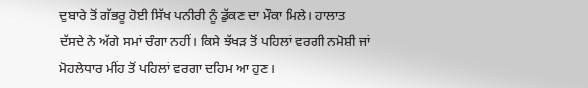ਦੁਬਾਰੇ ਤੋਂ ਗੱਭਰੂ ਹੋਈ ਸਿੱਖ ਪਨੀਰੀ ਨੂੰ ਡੁੱਕਣ ਦਾ ਮੌਕਾ ਮਿਲੇ। ਹਾਲਾਤ
ਦੱਸਦੇ ਨੇ ਅੱਗੇ ਸਮਾਂ ਚੰਗਾ ਨਹੀਂ। ਕਿਸੇ ਝੱਖੜ ਤੋਂ ਪਹਿਲਾਂ ਵਰਗੀ ਨਮੋਸ਼ੀ ਜਾਂ
ਮੋਹਲੇਧਾਰ ਮੀਂਹ ਤੋਂ ਪਹਿਲਾਂ ਵਰਗਾ ਦਹਿਮ ਆ ਹੁਣ।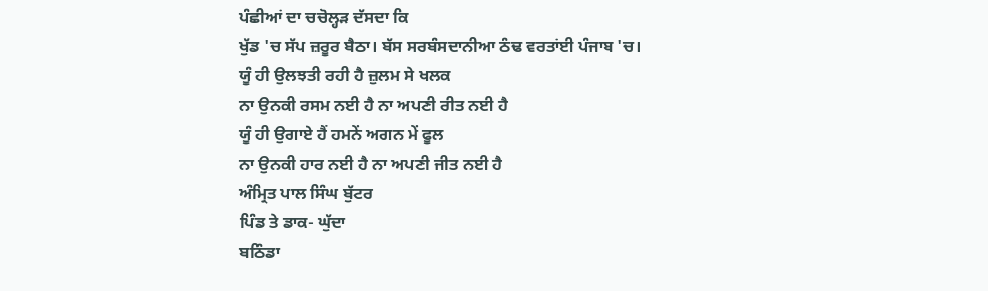ਪੰਛੀਆਂ ਦਾ ਚਚੋਲ੍ਹੜ ਦੱਸਦਾ ਕਿ
ਖੁੱਡ 'ਚ ਸੱਪ ਜ਼ਰੂਰ ਬੈਠਾ। ਬੱਸ ਸਰਬੰਸਦਾਨੀਆ ਠੰਢ ਵਰਤਾਂਈ ਪੰਜਾਬ 'ਚ।
ਯੂੰ ਹੀ ਉਲਝਤੀ ਰਹੀ ਹੈ ਜ਼ੁਲਮ ਸੇ ਖਲਕ
ਨਾ ਉਨਕੀ ਰਸਮ ਨਈ ਹੈ ਨਾ ਅਪਣੀ ਰੀਤ ਨਈ ਹੈ
ਯੂੰ ਹੀ ਉਗਾਏ ਹੈਂ ਹਮਨੇਂ ਅਗਨ ਮੇਂ ਫੂਲ
ਨਾ ਉਨਕੀ ਹਾਰ ਨਈ ਹੈ ਨਾ ਅਪਣੀ ਜੀਤ ਨਈ ਹੈ
ਅੰਮ੍ਰਿਤ ਪਾਲ ਸਿੰਘ ਬੁੱਟਰ
ਪਿੰਡ ਤੇ ਡਾਕ- ਘੁੱਦਾ
ਬਠਿੰਡਾ